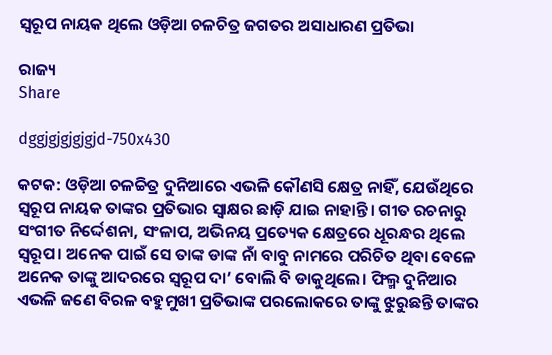ସ୍ବରୂପ ନାୟକ ଥିଲେ ଓଡ଼ିଆ ଚଳଚିତ୍ର ଜଗତର ଅସାଧାରଣ ପ୍ରତିଭା

ରାଜ୍ୟ
Share

dggjgjgjgjgjd-750x430

କଟକ: ଓଡ଼ିଆ ଚଳଚ୍ଚିତ୍ର ଦୁନିଆରେ ଏଭଳି କୌଣସି କ୍ଷେତ୍ର ନାହିଁ, ଯେଉଁଥିରେ ସ୍ବରୂପ ନାୟକ ତାଙ୍କର ପ୍ରତିଭାର ସ୍ବାକ୍ଷର ଛାଡ଼ି ଯାଇ ନାହାନ୍ତି। ଗୀତ ରଚନାରୁ ସଂଗୀତ ନିର୍ଦ୍ଦେଶନା, ସଂଳାପ, ଅଭିନୟ ପ୍ରତ୍ୟେକ କ୍ଷେତ୍ରରେ ଧୂରନ୍ଧର ଥିଲେ ସ୍ବରୂପ। ଅନେକ ପାଇଁ ସେ ତାଙ୍କ ଡାଙ୍କ ନାଁ ବାବୁ ନାମରେ ପରିଚିତ ଥିବା ବେଳେ ଅନେକ ତାଙ୍କୁ ଆଦରରେ ସ୍ବରୂପ ଦା’ ବୋଲି ବି ଡାକୁଥିଲେ। ଫିଲ୍ମ ଦୁନିଆର ଏଭଳି ଜଣେ ବିରଳ ବହୁମୁଖୀ ପ୍ରତିଭାଙ୍କ ପରଲୋକରେ ତାଙ୍କୁ ଝୁରୁଛନ୍ତି ତାଙ୍କର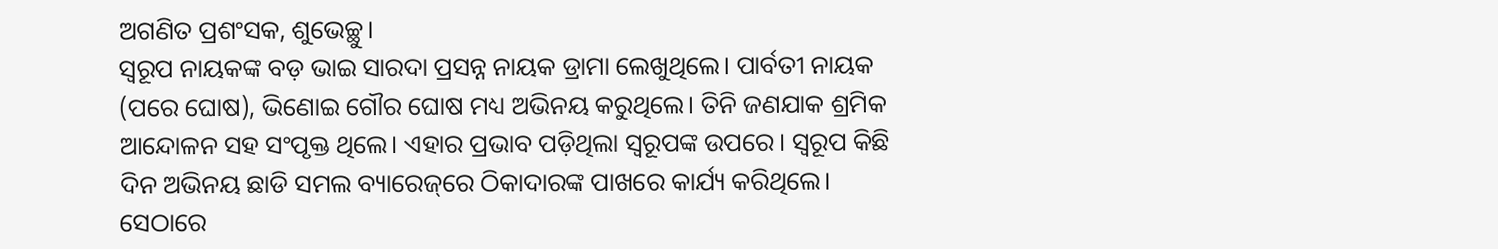ଅଗଣିତ ପ୍ରଶଂସକ, ଶୁଭେଚ୍ଛୁ।
ସ୍ବରୂପ ନାୟକଙ୍କ ବଡ଼ ଭ‌ାଇ ସାରଦା ପ୍ରସନ୍ନ ନାୟକ ଡ୍ରାମା ଲେଖୁଥିଲେ। ପାର୍ବତୀ ନାୟକ (ପରେ ଘୋଷ), ଭିଣୋଇ ଗୌର ଘୋଷ ମଧ୍ୟ ଅଭିନୟ କରୁଥିଲେ। ତିନି ଜଣଯାକ ଶ୍ରମିକ ଆନ୍ଦୋଳନ ସହ ସଂପୃକ୍ତ ଥିଲେ। ଏହାର ପ୍ରଭାବ ପଡ଼ିଥିଲା ସ୍ବରୂପଙ୍କ ଉପରେ। ସ୍ବରୂପ କିଛି ଦିନ ଅଭିନୟ ଛାଡି ସମଲ ବ୍ୟାରେଜ୍‌ରେ ଠିକାଦାରଙ୍କ ପାଖରେ କାର୍ଯ୍ୟ କରିଥିଲେ। ସେଠାରେ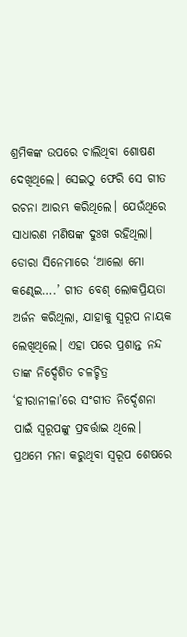ଶ୍ରମିକଙ୍କ ଉପରେ ଚାଲିଥିବା ‌ଶୋଷଣ ଦେଖିଥିଲେ। ସେଇଠୁ ଫେରି ସେ ଗୀତ ରଚନା ଆରମ୍ଭ କରିଥିଲେ। ଯେଉଁଥିରେ ସାଧାରଣ ମଣିଷଙ୍କ ଦୁଃଖ ରହିଥିଲା।
ଡୋରା ସିନେମାରେ ‘ଆଲୋ ମୋ କଣ୍ଢେଇ….’ ଗୀତ ବେଶ୍ ଲୋକପ୍ରିୟତା ଅର୍ଜନ କରିଥିଲା, ଯାହାକୁ ସ୍ବରୂପ ନାୟକ ଲେଖିଥିଲେ। ଏହା ପରେ ପ୍ରଶାନ୍ତ ନନ୍ଦ ତାଙ୍କ ନିର୍ଦ୍ଦେଶିତ ଚଳଚ୍ଚିତ୍ର ‘ହୀରାନୀଳା’ରେ ସଂଗୀତ ନ‌ି‌ର୍ଦ୍ଦେଶନା ପାଇଁ ସ୍ବରୂପଙ୍କୁ ପ୍ରବର୍ତ୍ତାଇ ଥିଲେ। ପ୍ରଥମେ ମନା କରୁଥିବା ସ୍ବରୂପ ଶେଷରେ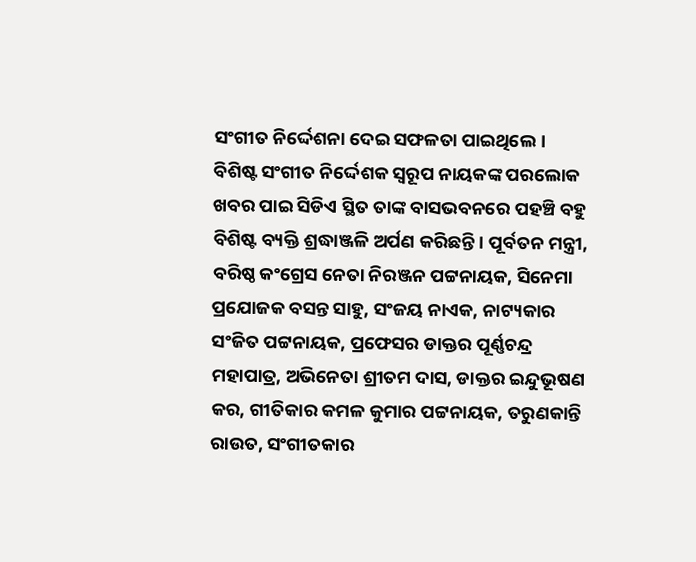ସଂଗୀତ ନିର୍ଦ୍ଦେଶନା ଦେଇ ସଫଳତା ପାଇଥିଲେ।
ବିଶିଷ୍ଟ ସଂଗୀତ ନିର୍ଦ୍ଦେଶକ ସ୍ବରୂପ ନାୟକଙ୍କ ପରଲୋକ ଖବର ପାଇ ସିଡିଏ ସ୍ଥିତ ତାଙ୍କ ବାସଭବନରେ ପହଞ୍ଚି ବହୁ ବିଶିଷ୍ଟ ବ୍ୟକ୍ତି ଶ୍ରଦ୍ଧାଞ୍ଜଳି ଅର୍ପଣ କରିଛନ୍ତି। ପୂର୍ବତନ ମନ୍ତ୍ରୀ, ବରିଷ୍ଠ କଂଗ୍ରେସ ନେତା ନିରଞ୍ଜନ ପଟ୍ଟନାୟକ, ସିନେମା ପ୍ରଯୋଜକ ବସନ୍ତ ସାହୁ, ସଂଜୟ ନାଏକ, ନାଟ୍ୟକାର ସଂଜିତ ପଟ୍ଟନାୟକ, ପ୍ରଫେସର ଡାକ୍ତର ପୂର୍ଣ୍ଣଚନ୍ଦ୍ର ମହାପାତ୍ର, ଅଭିନେତା ଶ୍ରୀତମ ଦାସ, ଡାକ୍ତର ଇନ୍ଦୁଭୂଷଣ କର, ଗୀତିକାର କମଳ କୁମାର ପଟ୍ଟନାୟକ, ତରୁଣକାନ୍ତି ରାଉତ, ସଂଗୀତକାର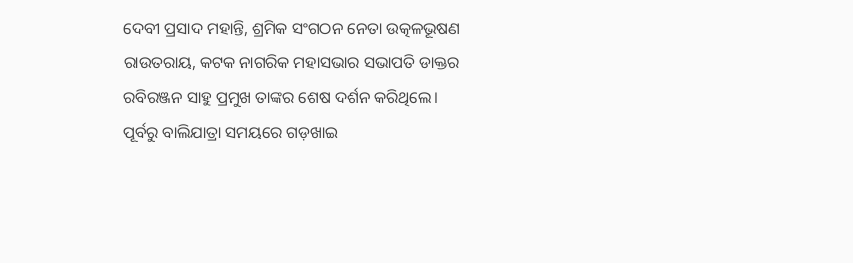ଦେବୀ ପ୍ରସାଦ ମହାନ୍ତି, ଶ୍ରମିକ ସଂଗଠନ ନେତା ଉତ୍କଳଭୂଷଣ ରାଉତରାୟ, କଟକ ନାଗରିକ ମହାସଭାର ସଭାପତି ଡାକ୍ତର ରବିରଞ୍ଜନ ସାହୁ ପ୍ରମୁଖ ତାଙ୍କର ଶେଷ ଦର୍ଶନ କରିଥିଲେ।
ପୂର୍ବରୁ ବାଲିଯାତ୍ରା ସମୟରେ ଗଡ଼ଖାଇ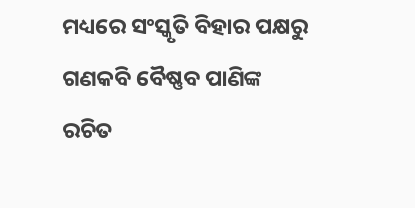ମଧ୍ୟରେ ସଂସ୍କୃତି ବିହାର ପକ୍ଷରୁ ଗଣକବି ବୈ‌ଷ୍ଣବ ପାଣିଙ୍କ ରଚିତ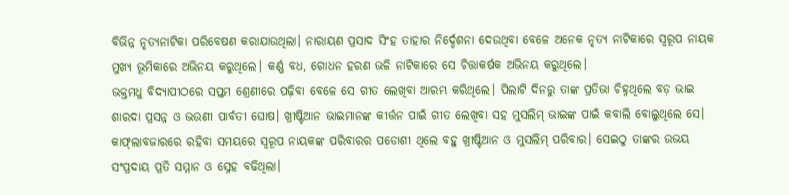ବିଭିନ୍ନ ନୃତ୍ୟନାଟିକା ପରିବେଷଣ କରାଯାଉଥିଲା। ନାରାୟଣ ପ୍ରସାଦ ସିଂହ ତାହାର ନିର୍ଦ୍ଦେଶନା ଦେଉଥିବା ବେଳେ ଅନେକ ନୃତ୍ୟ ନାଟିକାରେ ସ୍ବରୂପ ନାୟକ ମୁଖ୍ୟ ଭୂମିକାରେ ଅଭିନୟ କରୁଥିଲେ। କର୍ଣ୍ଣ ବଧ, ଗୋଧନ ହରଣ ଭଳି ନାଟିକାରେ ସେ ଚିତ୍ତାକର୍ଷକ ଅଭିନୟ କରୁଥିଲେ।
ଭକ୍ତମଧୁ ବିଦ୍ୟାପୀଠରେ ସପ୍ତମ ଶ୍ରେଣୀରେ ପଢ଼ିବା ବେଳେ ସେ ଗୀତ ଲେଖିବା ଆରମ୍ଭ କରିଥିଲେ। ପିଲାଟି ଦିନରୁ ତାଙ୍କ ପ୍ରତିଭା ଚିହ୍ନଥିଲେ ବଡ଼ ଭାଇ ଶାରଦା ପ୍ରସନ୍ନ ଓ ଭଉଣୀ ପାର୍ବତୀ ଘୋଷ। ଖ୍ରୀଷ୍ଟିଆନ ଭାଇମାନଙ୍କ କୀର୍ତ୍ତନ ପାଇଁ ଗୀତ ଲେଖିବା ସହ ମୁସଲିମ୍ ଭାଇଙ୍କ ପାଇଁ କବାଲି ବୋଲୁଥିଲେ ସେ। କାଫ୍‌ଲାବଜାରରେ ରହିବା ସମୟରେ ସ୍ବରୂପ ନାୟକଙ୍କ ପରିବାରର ପଡୋଶୀ ଥିଲେ ବହୁ ଖ୍ରୀଷ୍ଟିଆନ ଓ ମୁସଲିମ୍ ପରିବାର। ସେଇଠୁ ତାଙ୍କର ଉଭୟ ସଂପ୍ରଦାୟ ପ୍ରତି ସମ୍ମାନ ଓ ସ୍ନେହ ବଢିଥିଲା।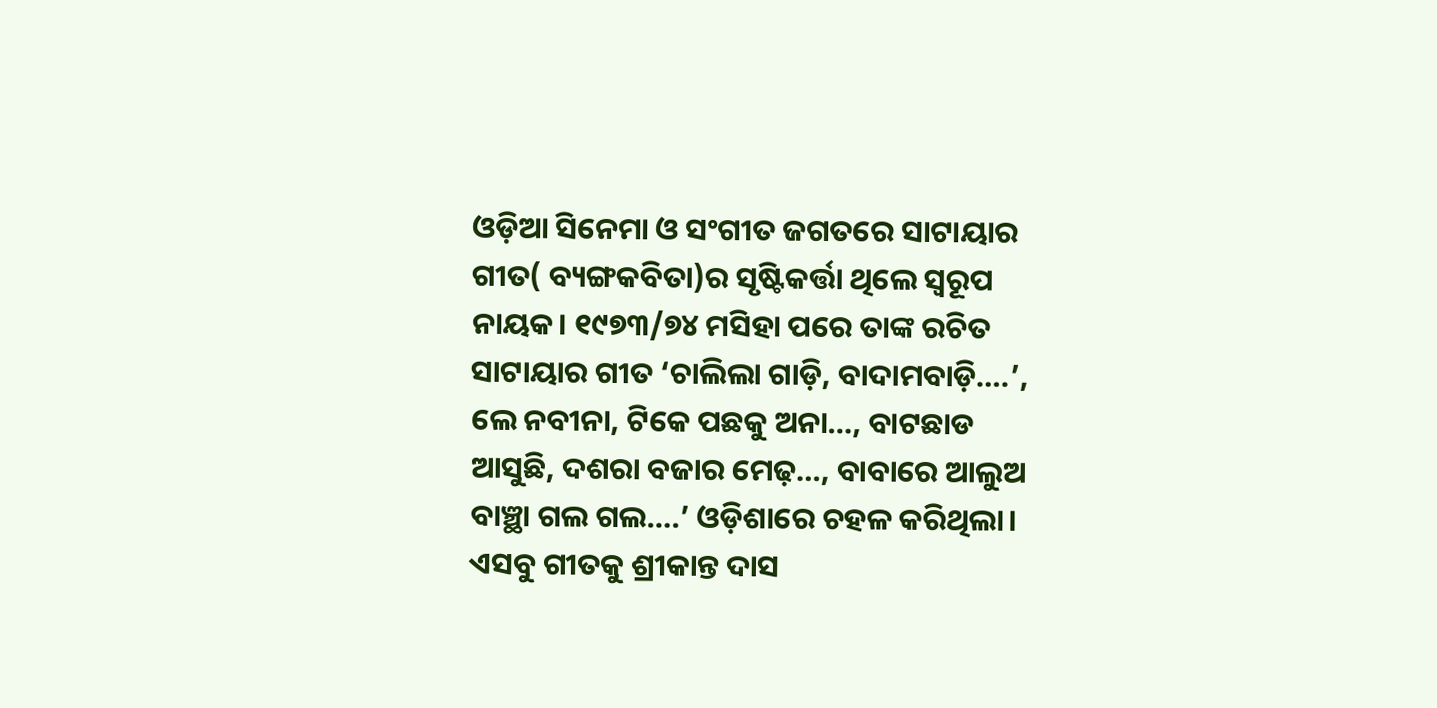ଓଡ଼ିଆ ସିନେମା ଓ ସଂଗୀତ ଜଗତରେ ସାଟାୟାର ଗୀତ( ବ୍ୟଙ୍ଗକବିତା)ର ସୃ‌ଷ୍ଟିକର୍ତ୍ତା ଥିଲେ ସ୍ବରୂପ ନାୟକ। ୧୯୭୩/୭୪ ମସିହା ପରେ ତାଙ୍କ ରଚିତ ସାଟାୟାର ଗୀତ ‘ଚାଲିଲା ଗାଡ଼ି, ବାଦାମବାଡ଼ି….’, ଲେ ନବୀନା, ଟିକେ ପଛକୁ ଅନା…, ବାଟଛାଡ ଆସୁଛି, ଦଶରା ବଜାର ମେଢ଼…, ବାବାରେ ଆଲୁଅ ବାଞ୍ଛା ଗଲ ଗଲ….’ ଓଡ଼ିଶାରେ ଚହଳ କରିଥିଲା। ଏସବୁ ଗୀତକୁ ଶ୍ରୀକାନ୍ତ ଦାସ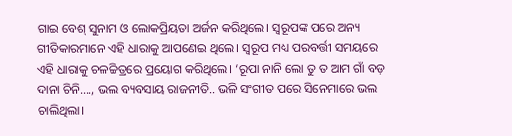ଗାଇ ବେଶ୍ ସୁନାମ ଓ ‌ଲୋକପ୍ରିୟତା ଅର୍ଜନ କରିଥିଲେ। ସ୍ବରୂପଙ୍କ ପରେ ଅନ୍ୟ ଗୀତିକାରମାନେ ଏହି ଧାରାକୁ ଆପଣେଇ ଥିଲେ। ସ୍ବରୂପ ମଧ୍ୟ ପରବର୍ତ୍ତୀ ସମୟରେ ଏହି ଧାରାକୁ ଚଳଚ୍ଚିତ୍ରରେ ପ୍ରୟୋଗ କରିଥିଲେ। ‘ରୂପା ନାନି ଲୋ ତୁ ତ ଆମ ଗାଁ ବଡ଼ ଦାନା ଚିନି…., ଭଲ ବ୍ୟବସାୟ ରାଜନୀତି.. ଭଳି ସଂଗୀତ ପରେ ସିନେମାରେ ଭଲ ଚାଲିଥିଲା।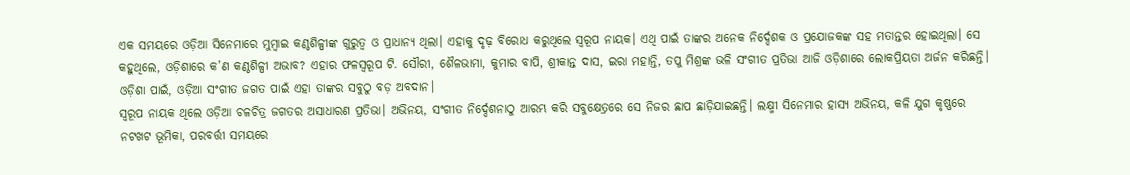ଏକ ସମୟରେ ଓଡ଼ିଆ ସିନେମାରେ ମୁମ୍ବାଇ କଣ୍ଠଶିଳ୍ପୀଙ୍କ ଗୁରୁତ୍ବ ଓ ପ୍ରାଧାନ୍ୟ ଥିଲା। ଏହାକୁ ଦୃଢ଼ ବିରୋଧ କରୁଥିଲେ ସ୍ବରୂପ ନାୟକ। ଏଥି ପାଇଁ ତାଙ୍କର ଅନେକ ନିର୍ଦ୍ଦେଶକ ଓ ପ୍ରଯୋଜକଙ୍କ ସହ ମତାନ୍ତର ହୋଇଥିଲା। ସେ କହୁଥିଲେ, ଓଡ଼ିଶାରେ କ’ଣ କଣ୍ଠଶିଳ୍ପୀ ଅଭାବ? ଏହାର ଫଳସ୍ବରୂପ ଟି. ସୌରୀ, ଶୈଳଭାମା, କୁମାର ବାପି, ଶ୍ରୀକାନ୍ତ ଦାସ, ଇରା ମହାନ୍ତି, ତପୁ ମିଶ୍ରଙ୍କ ଭଳି ସଂଗୀତ ପ୍ରତିଭା ଆଜି ଓଡ଼ିଶାରେ ଲୋକପ୍ରିୟତା ଅର୍ଜନ କରିଛନ୍ତି। ଓଡ଼ିଶା ପାଇଁ, ଓଡ଼ିଆ ସଂଗୀତ ଜଗତ ପାଇଁ ଏହା ତାଙ୍କର ସବୁଠୁ ବଡ଼ ଅବଦାନ।
ସ୍ବରୂପ ନାୟକ ଥିଲେ ଓଡ଼ିଆ ଚଳଚିତ୍ର ଜଗତର ଅସାଧାରଣ ପ୍ରତିଭା। ଅଭିନୟ, ସଂଗୀତ ନିର୍ଦ୍ଦେଶନାଠୁ ଆରମ୍ଭ କରି ସବୁକ୍ଷେତ‌୍ରରେ ସେ ନିଜର ଛାପ ଛାଡ଼ିଯାଇଛନ୍ତି। ଲକ୍ଷ୍ମୀ ସ‌ିନେମାର ହାସ୍ୟ ଅଭିନୟ, କଳି ଯୁଗ କୃଷ୍ଣରେ ନଟଖଟ ଭୂମିକା, ପରବର୍ତ୍ତୀ ସମୟରେ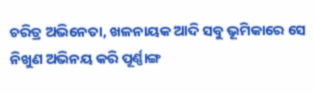ଚରିତ୍ର ଅଭ‌ିନେତା, ଖଳନାୟକ ଆଦି ସବୁ ଭୂମିକାରେ ସେ ନିଖୁଣ ଅଭିନୟ କରି ପୂର୍ଣ୍ଣାଙ୍ଗ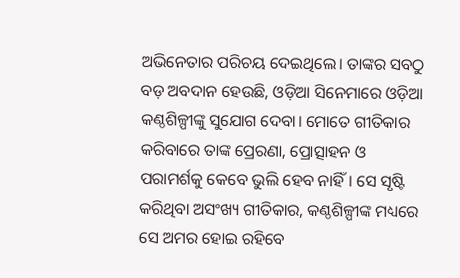ଅଭିନେତାର ପରିଚୟ ଦେଇଥିଲେ। ତାଙ୍କର ସବଠୁ ବଡ଼ ଅବଦାନ ହେଉଛି, ଓଡ଼ିଆ ସିନେମାରେ ଓଡ଼ିଆ କଣ୍ଠଶିଳ୍ପୀଙ୍କୁ ସୁଯୋଗ ଦେବା। ମୋତେ ଗୀତିକାର କରିବାରେ ତାଙ୍କ ପ୍ରେରଣା, ପ୍ରୋତ୍ସାହନ ଓ ପରାମର୍ଶକୁ ‌କେବେ ଭୁଲି ହେବ ନାହିଁ। ସେ ସୃ‌ଷ୍ଟି କରିଥିବା ଅସଂଖ୍ୟ ଗୀତିକାର, କଣ୍ଠଶିଳ୍ପୀଙ୍କ ମଧ୍ୟରେ ସେ ଅମର ହୋଇ ରହିବେ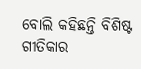ବୋଲି କହିଛନ୍ତି ବିଶିଷ୍ଟ ଗୀତିକାର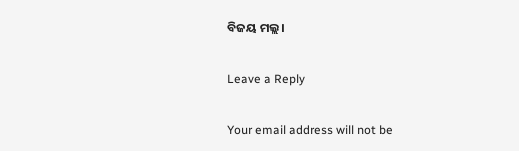ବିଜୟ ମଲ୍ଲ।

Leave a Reply

Your email address will not be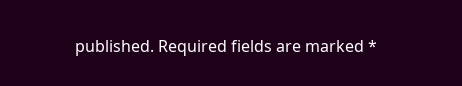published. Required fields are marked *